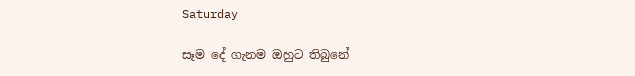Saturday

සෑම දේ ගැනම ඔහුට තිබුනේ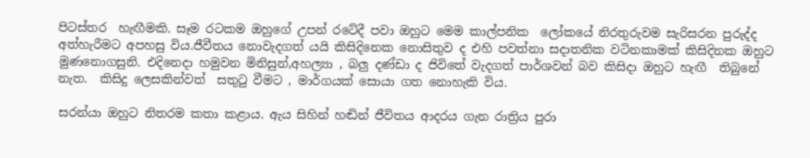පිටස්තර  හැඟීමකි. සෑම රටකම ඔහුගේ උපන් රටේදී පවා ඔහුට මෙම කාල්පනික  ලෝකයේ නිරතුරුවම සැරිසරන පුරුද්ද අත්හැරීමට අපහසු විය.ජීවීතය නොවැදගත් යයි කිසිදිනෙක නොසිතුව ද එහි පවත්නා සදාතනික වටිනකාමක් කිසිදිනක ඔහුට මුණනොගසුනි. එදිනෙදා හමුවන මිනිසුන්,අහල්‍යා , බලු දණ්ඩා ද ජිවිතේ වැදගත් පාර්ශවන් බව කිසිදා ඔහුට හැඟී  තිබුනේ නැත.  කිසිදු ලෙසකින්වත්  සතුටු වීමට , මාර්ගයක් සොයා ගත නොහැකි විය.

සරන්යා ඔහුට නිතරම කතා කළාය. ඇය සිහින් හඬින් ජීවිතය ආදරය ගැන රාත්‍රිය පුරා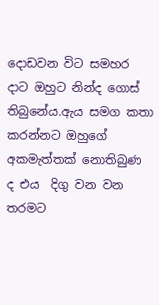දොඩවන විට සමහර දාට ඔහුට නින්ද ගොස්  තිබුනේය.ඇය සමග කතා කරන්නට ඔහුගේ අකමැත්තක් නොතිබුණ ද එය  දිගු වන වන තරමට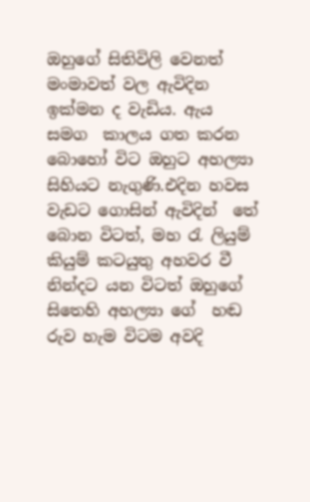ඔහුගේ සිතිවිලි වෙනත් මංමාවත් වල ඇවිදින ඉක්මන ද වැඩිය. ඇය සමග  කාලය ගත කරන බොහෝ විට ඔහුට අහල්‍යා සිහියට නැගුණි.එදින හවස වැඩට ගොසින් ඇවිදින්  තේ බොන විටත්, මහ රැ ලියුම් කියුම් කටයුතු අහවර වී නින්දට යන විටත් ඔහුගේ සිතෙහි අහල්‍යා ගේ  හඬ රුව හැම විටම අවදි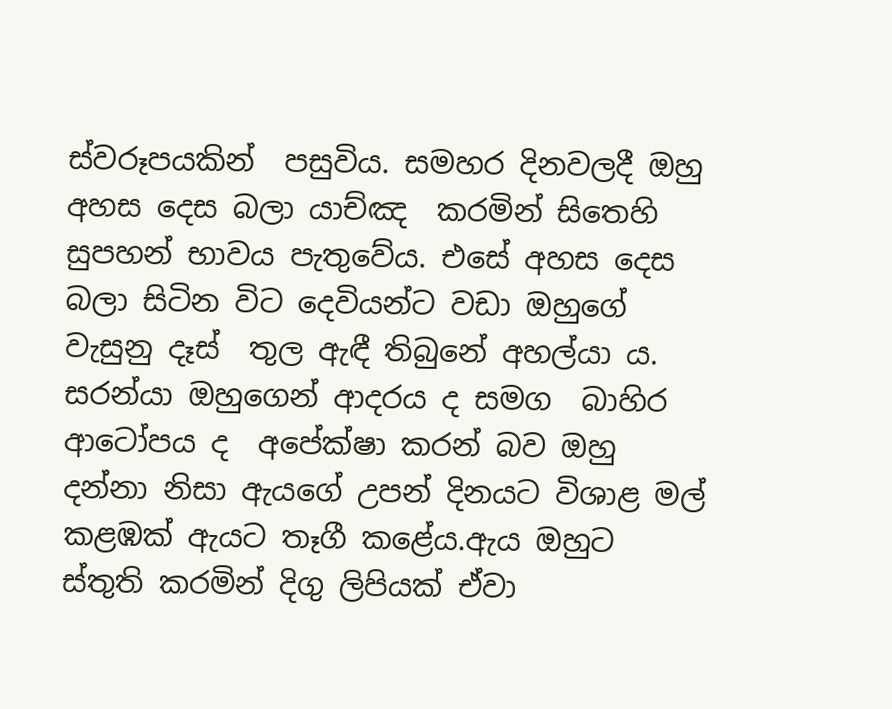ස්වරූපයකින්  පසුවිය. සමහර දිනවලදී ඔහු අහස දෙස බලා යාච්ඤ  කරමින් සිතෙහි සුපහන් භාවය පැතුවේය. එසේ අහස දෙස බලා සිටින විට දෙවියන්ට වඩා ඔහුගේ වැසුනු දෑස්  තුල ඇඳී තිබුනේ අහල්යා ය. සරන්යා ඔහුගෙන් ආදරය ද සමග  බාහිර ආටෝපය ද  අපේක්ෂා කරන් බව ඔහු දන්නා නිසා ඇයගේ උපන් දිනයට විශාළ මල් කළඹක් ඇයට තෑගී කළේය.ඇය ඔහුට ස්තුති කරමින් දිගු ලිපියක් ඒවා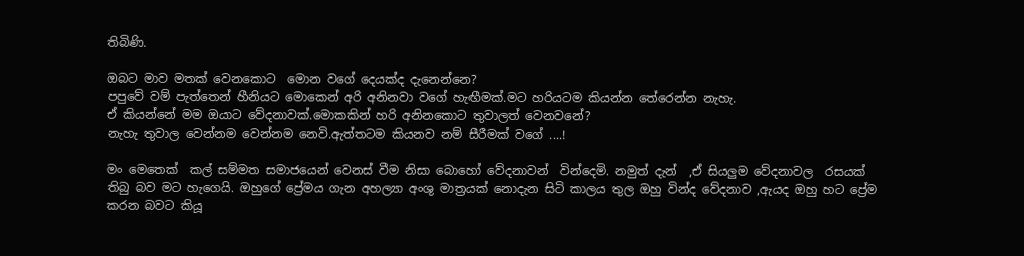තිබිණි.

ඔබට මාව මතක් වෙනකොට  මොන වගේ දෙයක්ද දැනෙන්නෙ?
පපුවේ වම් පැත්තෙන් හීනියට මොකෙන් අරි අනිනවා වගේ හැඟීමක්.මට හරියටම කියන්න තේරෙන්න නැහැ.
ඒ කියන්නේ මම ඔයාට වේදනාවක්.මොකකින් හරි අනිනකොට තුවාලත් වෙනවනේ?
නැහැ තුවාල වෙන්නම වෙන්නම නෙවි.ඇත්තටම කියනව නම් සීරීමක් වගේ ....!

මං මෙතෙක්  කල් සම්මත සමාජයෙන් වෙනස් වීම නිසා බොහෝ වේදනාවන්  වින්දෙමි. නමුත් දැන්  ,ඒ සියලුම වේදනාවල  රසයක්  තිබු බව මට හැගෙයි. ඔහුගේ ප්‍රේමය ගැන අහල්‍යා අංශු මාත්‍රයක් නොදැන සිටි කාලය තුල ඔහු වින්ද වේදනාව ,ඇයද ඔහු හට ප්‍රේම කරන බවට කියූ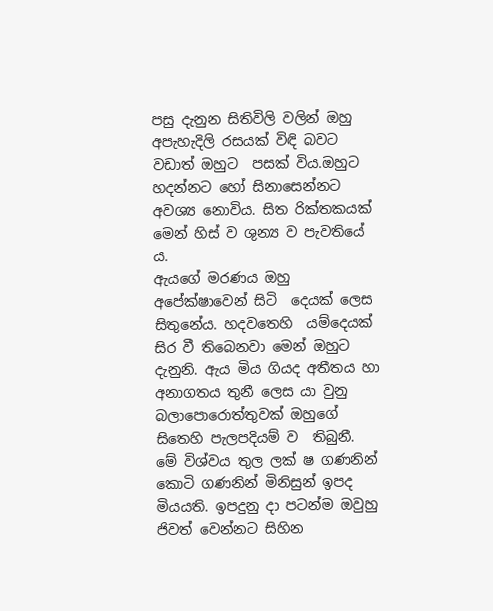පසු දැනුන සිතිවිලි වලින් ඔහු අපැහැදිලි රසයක් විඳි බවට වඩාත් ඔහුට  පසක් විය.ඔහුට හදන්නට හෝ සිනාසෙන්නට අවශ්‍ය නොවිය. සිත රික්තකයක් මෙන් හිස් ව ශුන්‍ය ව පැවතියේ ය.
ඇයගේ මරණය ඔහු අපේක්ෂාවෙන් සිටි  දෙයක් ලෙස සිතුනේය. හදවතෙහි  යම්දෙයක්  සිර වී තිබෙනවා මෙන් ඔහුට දැනුනි. ඇය මිය ගියද අතීතය හා අනාගතය තුනී ලෙස යා වුනු බලාපොරොත්තුවක් ඔහුගේ සිතෙහි පැලපදියම් ව  තිබුනී.
මේ විශ්වය තුල ලක් ෂ ගණනින් කොටි ගණනින් මිනිසුන් ඉපද මියයති. ඉපදුනු දා පටන්ම ඔවුහු  ජිවත් වෙන්නට සිහින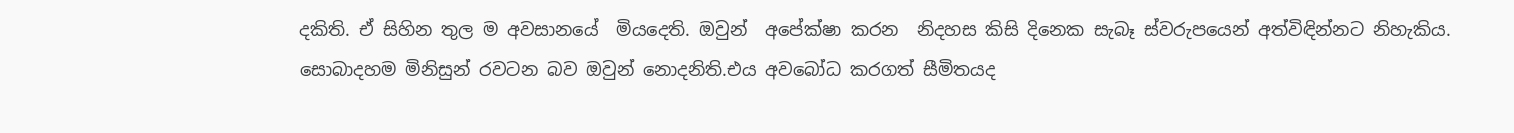දකිති. ඒ සිහින තුල ම අවසානයේ  මියදෙති. ඔවුන්  අපේක්ෂා කරන  නිදහස කිසි දිනෙක සැබෑ ස්වරුපයෙන් අත්විඳින්නට නිහැකිය. සොබාදහම මිනිසුන් රවටන බව ඔවුන් නොදනිති.එය අවබෝධ කරගත් සීමිතයද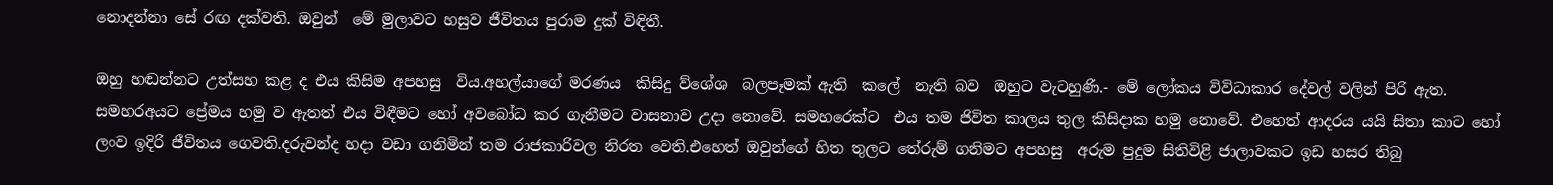නොදන්නා සේ රඟ දක්වති. ඔවුන්  මේ මුලාවට හසුව ජීවිතය පුරාම දුක් විඳිතී.

ඔහු හඬන්නට උත්සහ කළ ද එය කිසිම අපහසු  විය.අහල්යාගේ මරණය  කිසිදු ව්ශේශ  බලපෑමක් ඇති  කලේ  නැති බව  ඔහුට වැටහුණි.- මේ ලෝකය විවිධාකාර දේවල් වලින් පිරි ඇත. සමහරඅයට ප්‍රේමය හමු ව ඇතත් එය විඳීමට හෝ අවබෝධ කර ගැනීමට වාසනාව උදා නොවේ. සමහරෙක්ට  එය තම ජිවිත කාලය තුල කිසිදාක හමු නොවේ. එහෙත් ආදරය යයි සිතා කාට හෝ ලංව ඉදිරි ජීවිතය ගෙවති.දරුවන්ද හදා වඩා ගනිමින් තම රාජකාරිවල නිරත වෙති.එහෙත් ඔවුන්ගේ හිත තුලට තේරුම් ගනිමට අපහසු  අරුම පුදුම සිතිවිළි ජාලාවකට ඉඩ හසර තිබු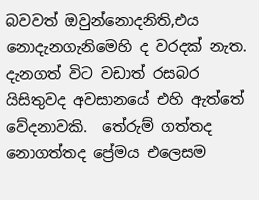බවවත් ඔවුන්නොදනිති,එය නොදැනගැනිමෙහි ද වරදක් නැත. දැනගත් විට වඩාත් රසබර යිසිතුවද අවසානයේ එහි ඇත්තේ වේදනාවකි.  තේරුම් ගත්තද  නොගත්තද ප්‍රේමය එලෙසම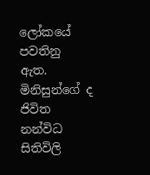ලෝකයේ පවතිනු ඇත. මිනිසුන්ගේ ද ජිවිත නන්විධ සිතිවිලි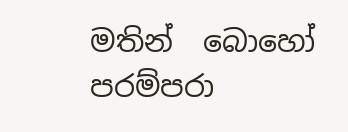මතින්  බොහෝ පරම්පරා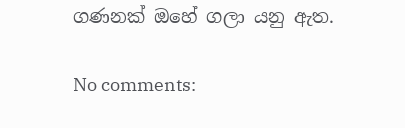ගණනක් ඔහේ ගලා යනු ඇත.

No comments: